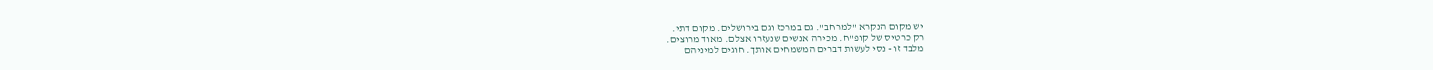יש מקום הנקרא "למרחב". גם במרכז וגם בירושלים. מקום דתי.
רק כרטיס של קופ"ח. מכירה אנשים שנעזרו אצלם. מאוד מרוצים.
מלבד זו - נסי לעשות דברים המשמחים אותך. חוגים למיניהם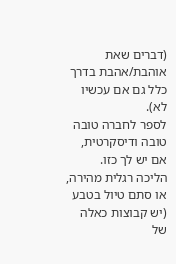(דברים שאת אוהבת/אהבת בדרך כלל גם אם עכשיו לא).
לספר לחברה טובה טובה ודיסקרטית, אם יש לך כזו.
הליכה רגלית מהירה, או סתם טיול בטבע (יש קבוצות כאלה של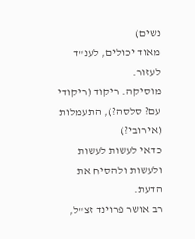נשים)
מאוד יכולים, לענ"ד לעזור.
מוסיקה. ריקוד (ריקודי עם? סלסה?), התעמלות (אירובי?)
כדאי לעשות לעשות ולעשות ולהסיח את הדעת.
רב אושר פרוינד זצ"ל,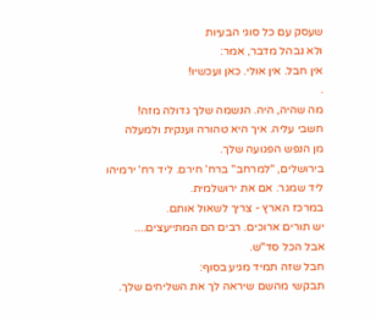שעסק עם כל סוגי הבעיות
ולא נבהל מדבר, אמר:
אין חבל. אין אולי. כאן ועכשיו!
.
מה שהיה, היה. הנשמה שלך גדולה מזה!
חשבי עליה. איך היא טהורה וענקית ולמעלה
מן הנפש הפגועה שלך.
בירושלים, "למרחב" ברח' חירם. ליד רח' ירמיהו
ליד שמגר. אם את ירושלמית.
במרכז הארץ - צריך לשאול אותם.
יש תורים ארוכים. רבים הם המתייעצים....
אבל הכל סד"ש.
חבל שזה תמיד מגיע בסוף:
תבקשי מהשם שיראה לך את השליחים שלך.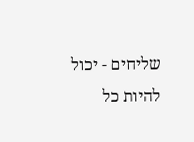שליחים - יכול להיות כל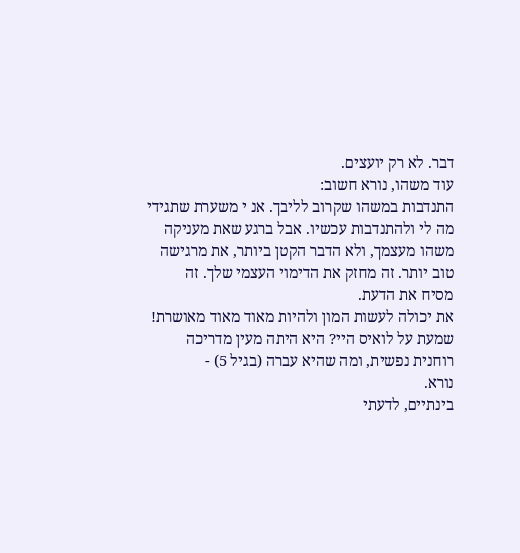דבר. לא רק יועצים.
עוד משהו, נורא חשוב:
התנדבות במשהו שקרוב לליבך. אנ י משערת שתגידי
מה לי ולהתנדבות עכשיו. אבל ברגע שאת מעניקה
משהו מעצמך, ולא הדבר הקטן ביותר, את מרגישה
טוב יותר. זה מחזק את הדימוי העצמי שלך. זה
מסיח את הדעת.
את יכולה לעשות המון ולהיות מאוד מאוד מאושרת!
שמעת על לואיס היי? היא היתה מעין מדריכה
רוחנית נפשית, ומה שהיא עברה (בגיל 5) -
נורא.
בינתיים, לדעתי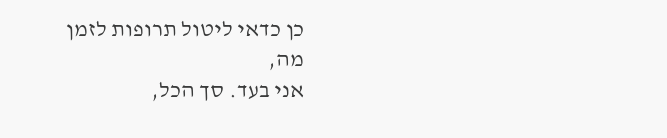כן כדאי ליטול תרופות לזמן מה,
אני בעד. סך הכל,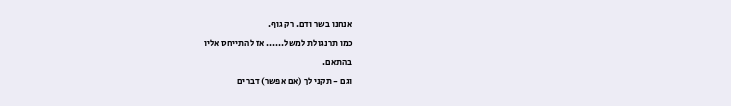אנחנו בשר ודם. רק גוף.
כמו תרנגולת למשל...... אז להתייחס אליו
בהתאם.
וגם - תקני לך (אם אפשר) דברים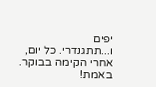יפים
ו...תתגנדרי. כל יום, אחרי הקימה בבוקר.
באמת!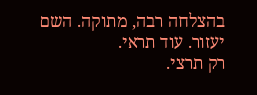בהצלחה רבה, מתוקה. השם יעזור. עוד תראי.
רק תרצי.